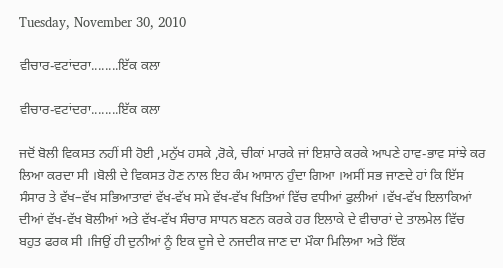Tuesday, November 30, 2010

ਵੀਚਾਰ-ਵਟਾਂਦਰਾ........ਇੱਕ ਕਲਾ

ਵੀਚਾਰ-ਵਟਾਂਦਰਾ........ਇੱਕ ਕਲਾ

ਜਦੋਂ ਬੋਲੀ ਵਿਕਸਤ ਨਹੀਂ ਸੀ ਹੋਈ ,ਮਨੁੱਖ ਹਸਕੇ ,ਰੋਕੇ, ਚੀਕਾਂ ਮਾਰਕੇ ਜਾਂ ਇਸ਼ਾਰੇ ਕਰਕੇ ਆਪਣੇ ਹਾਵ-ਭਾਵ ਸਾਂਝੇ ਕਰ ਲਿਆ ਕਰਦਾ ਸੀ ।ਬੋਲੀ ਦੇ ਵਿਕਸਤ ਹੋਣ ਨਾਲ ਇਹ ਕੰਮ ਆਸਾਨ ਹੁੰਦਾ ਗਿਆ ।ਅਸੀਂ ਸਭ ਜਾਣਦੇ ਹਾਂ ਕਿ ਇੱਸ ਸੰਸਾਰ ਤੇ ਵੱਖ–ਵੱਖ ਸਭਿਆਤਾਵਾਂ ਵੱਖ-ਵੱਖ ਸਮੇ ਵੱਖ-ਵੱਖ ਖਿਤਿਆਂ ਵਿੱਚ ਵਧੀਆਂ ਫੁਲੀਆਂ ।ਵੱਖ-ਵੱਖ ਇਲਾਕਿਆਂ ਦੀਆਂ ਵੱਖ-ਵੱਖ ਬੋਲੀਆਂ ਅਤੇ ਵੱਖ-ਵੱਖ ਸੰਚਾਰ ਸਾਧਨ ਬਣਨ ਕਰਕੇ ਹਰ ਇਲਾਕੇ ਦੇ ਵੀਚਾਰਾਂ ਦੇ ਤਾਲਮੇਲ ਵਿੱਚ ਬਹੁਤ ਫਰਕ ਸੀ ।ਜਿਉਂ ਹੀ ਦੁਨੀਆਂ ਨੂੰ ਇਕ ਦੂਜੇ ਦੇ ਨਜਦੀਕ ਜਾਣ ਦਾ ਮੌਕਾ ਮਿਲਿਆ ਅਤੇ ਇੱਕ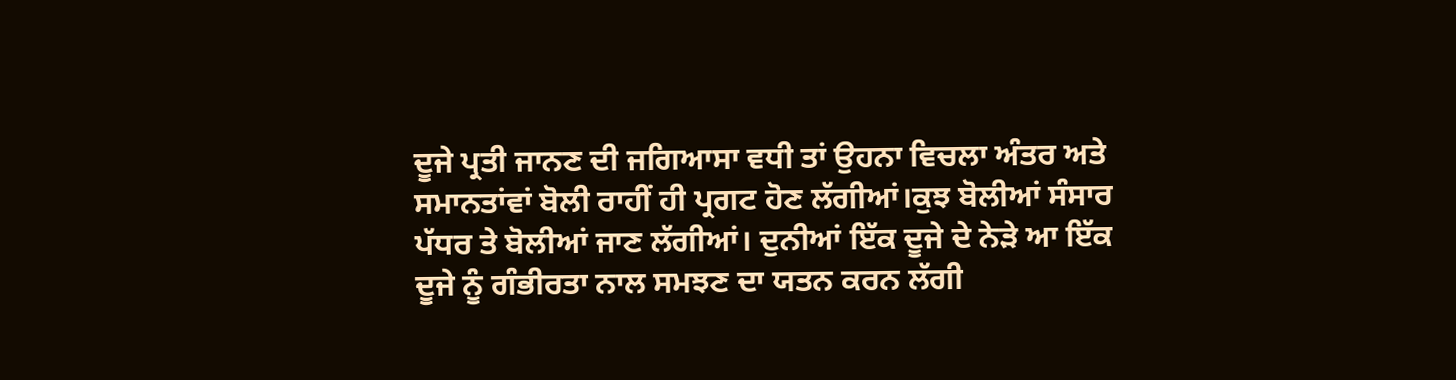ਦੂਜੇ ਪ੍ਰਤੀ ਜਾਨਣ ਦੀ ਜਗਿਆਸਾ ਵਧੀ ਤਾਂ ਉਹਨਾ ਵਿਚਲਾ ਅੰਤਰ ਅਤੇ ਸਮਾਨਤਾਂਵਾਂ ਬੋਲੀ ਰਾਹੀਂ ਹੀ ਪ੍ਰਗਟ ਹੋਣ ਲੱਗੀਆਂ।ਕੁਝ ਬੋਲੀਆਂ ਸੰਸਾਰ ਪੱਧਰ ਤੇ ਬੋਲੀਆਂ ਜਾਣ ਲੱਗੀਆਂ। ਦੁਨੀਆਂ ਇੱਕ ਦੂਜੇ ਦੇ ਨੇੜੇ ਆ ਇੱਕ ਦੂਜੇ ਨੂੰ ਗੰਭੀਰਤਾ ਨਾਲ ਸਮਝਣ ਦਾ ਯਤਨ ਕਰਨ ਲੱਗੀ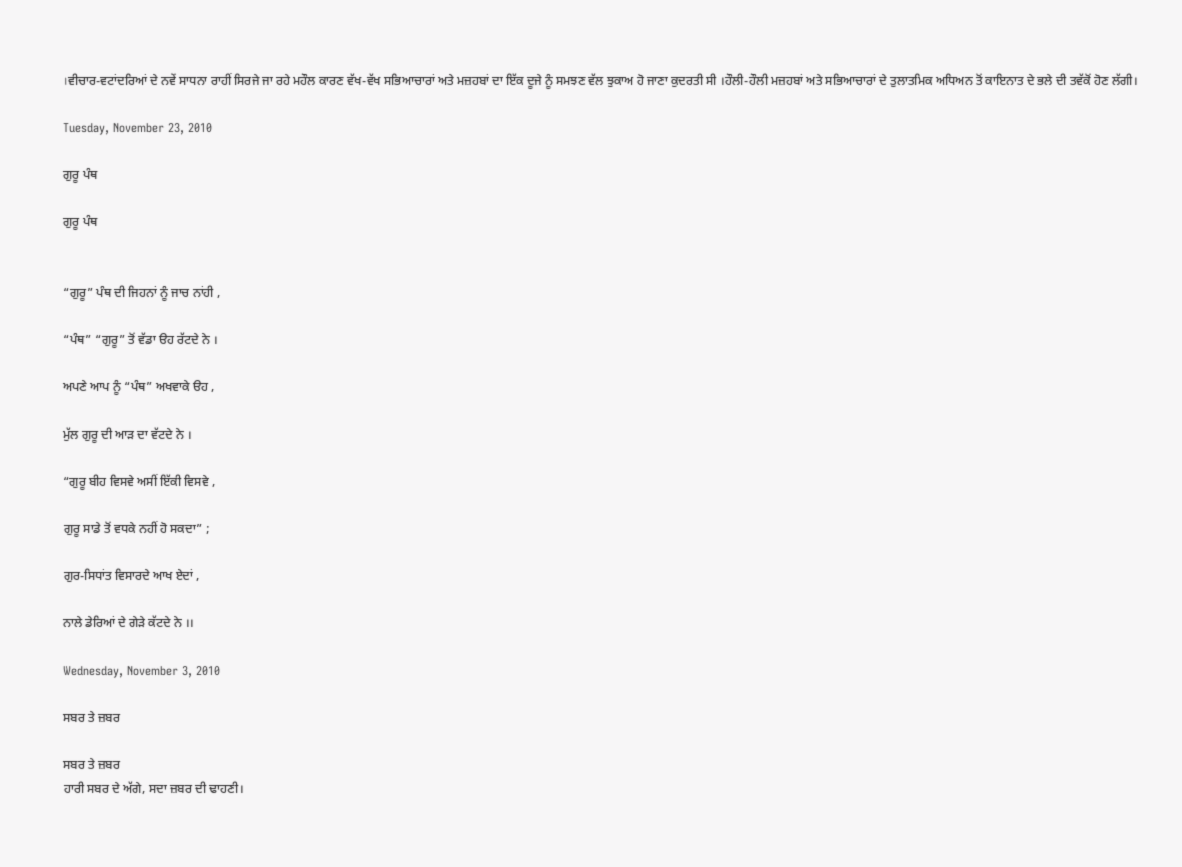।ਵੀਚਾਰ-ਵਟਾਂਦਰਿਆਂ ਦੇ ਨਵੇਂ ਸਾਧਨਾ ਰਾਹੀਂ ਸਿਰਜੇ ਜਾ ਰਹੇ ਮਹੌਲ ਕਾਰਣ ਵੱਖ-ਵੱਖ ਸਭਿਆਚਾਰਾਂ ਅਤੇ ਮਜ਼ਹਬਾਂ ਦਾ ਇੱਕ ਦੂਜੇ ਨੂੰ ਸਮਝਣ ਵੱਲ ਝੁਕਾਅ ਹੋ ਜਾਣਾ ਕੁਦਰਤੀ ਸੀ ।ਹੌਲੀ-ਹੌਲੀ ਮਜ਼ਹਬਾਂ ਅਤੇ ਸਭਿਆਚਾਰਾਂ ਦੇ ਤੁਲਾਤਮਿਕ ਅਧਿਅਨ ਤੋਂ ਕਾਇਨਾਤ ਦੇ ਭਲੇ ਦੀ ਤਵੱਕੋਂ ਹੋਣ ਲੱਗੀ।

Tuesday, November 23, 2010

ਗੁਰੂ ਪੰਥ

ਗੁਰੂ ਪੰਥ


“ਗੁਰੂ” ਪੰਥ ਦੀ ਜਿਹਨਾਂ ਨੂੰ ਜਾਚ ਨਾਂਹੀ ,

“ਪੰਥ” “ਗੁਰੂ” ਤੋਂ ਵੱਡਾ ੳਹ ਰੱਟਦੇ ਨੇ ।

ਅਪਣੇ ਆਪ ਨੂੰ “ਪੰਥ” ਅਖਵਾਕੇ ੳਹ ,

ਮੁੱਲ ਗੁਰੂ ਦੀ ਆੜ ਦਾ ਵੱਟਦੇ ਨੇ ।

“ਗੁਰੂ ਬੀਹ ਵਿਸਵੇ ਅਸੀਂ ਇੱਕੀ ਵਿਸਵੇ ,

ਗੁਰੂ ਸਾਡੇ ਤੋਂ ਵਧਕੇ ਨਹੀਂ ਹੋ ਸਕਦਾ” ;

ਗੁਰ-ਸਿਧਾਂਤ ਵਿਸਾਰਦੇ ਆਖ ਏਦਾਂ ,

ਨਾਲੇ ਡੇਰਿਆਂ ਦੇ ਗੇੜੇ ਕੱਟਦੇ ਨੇ ।।

Wednesday, November 3, 2010

ਸਬਰ ਤੇ ਜ਼ਬਰ

ਸਬਰ ਤੇ ਜ਼ਬਰ
ਹਾਰੀ ਸਬਰ ਦੇ ਅੱਗੇ, ਸਦਾ ਜ਼ਬਰ ਦੀ ਢਾਹਣੀ।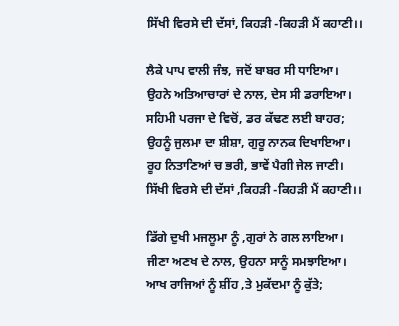ਸਿੱਖੀ ਵਿਰਸੇ ਦੀ ਦੱਸਾਂ, ਕਿਹੜੀ -ਕਿਹੜੀ ਮੈਂ ਕਹਾਣੀ।।

ਲੈਕੇ ਪਾਪ ਵਾਲੀ ਜੰਝ, ਜਦੋਂ ਬਾਬਰ ਸੀ ਧਾਇਆ।
ਉਹਨੇ ਅਤਿਆਚਾਰਾਂ ਦੇ ਨਾਲ, ਦੇਸ ਸੀ ਡਰਾਇਆ।
ਸਹਿਮੀ ਪਰਜਾ ਦੇ ਵਿਚੋਂ, ਡਰ ਕੱਢਣ ਲਈ ਬਾਹਰ;
ਉਹਨੂੰ ਜੁਲਮਾ ਦਾ ਸ਼ੀਸ਼ਾ, ਗੁਰੂ ਨਾਨਕ ਦਿਖਾਇਆ।
ਰੂਹ ਨਿਤਾਣਿਆਂ ਚ ਭਰੀ, ਭਾਵੇਂ ਪੈਗੀ ਜੇਲ ਜਾਣੀ।
ਸਿੱਖੀ ਵਿਰਸੇ ਦੀ ਦੱਸਾਂ ,ਕਿਹੜੀ -ਕਿਹੜੀ ਮੈਂ ਕਹਾਣੀ।।

ਡਿੱਗੇ ਦੁਖੀ ਮਜਲੂਮਾ ਨੂੰ ,ਗੁਰਾਂ ਨੇ ਗਲ ਲਾਇਆ।
ਜੀਣਾ ਅਣਖ ਦੇ ਨਾਲ, ਉਹਨਾ ਸਾਨੂੰ ਸਮਝਾਇਆ।
ਆਖ ਰਾਜਿਆਂ ਨੂੰ ਸ਼ੀਂਹ ,ਤੇ ਮੁਕੱਦਮਾ ਨੂੰ ਕੁੱਤੇ;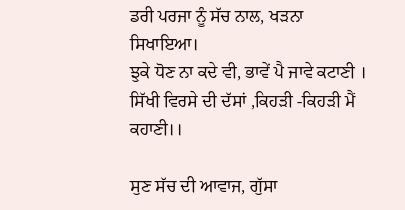ਡਰੀ ਪਰਜਾ ਨੂੰ ਸੱਚ ਨਾਲ, ਖੜਨਾ ਸਿਖਾਇਆ।
ਝੁਕੇ ਧੋਣ ਨਾ ਕਦੇ ਵੀ, ਭਾਵੇਂ ਪੈ ਜਾਵੇ ਕਟਾਣੀ ।
ਸਿੱਖੀ ਵਿਰਸੇ ਦੀ ਦੱਸਾਂ ,ਕਿਹੜੀ -ਕਿਹੜੀ ਮੈਂ ਕਹਾਣੀ।।

ਸੁਣ ਸੱਚ ਦੀ ਆਵਾਜ, ਗੁੱਸਾ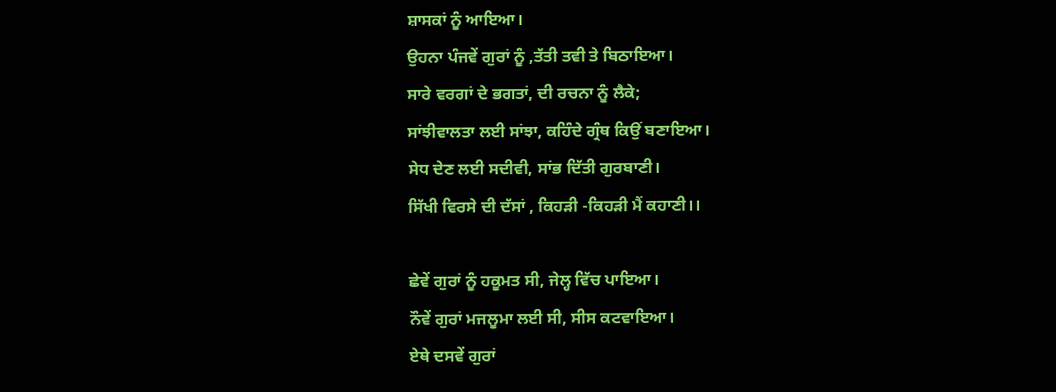ਸ਼ਾਸਕਾਂ ਨੂੰ ਆਇਆ।
ਉਹਨਾ ਪੰਜਵੇਂ ਗੁਰਾਂ ਨੂੰ ,ਤੱਤੀ ਤਵੀ ਤੇ ਬਿਠਾਇਆ।
ਸਾਰੇ ਵਰਗਾਂ ਦੇ ਭਗਤਾਂ, ਦੀ ਰਚਨਾ ਨੂੰ ਲੈਕੇ;
ਸਾਂਝੀਵਾਲਤਾ ਲਈ ਸਾਂਝਾ, ਕਹਿੰਦੇ ਗ੍ਰੰਥ ਕਿਉਂ ਬਣਾਇਆ।
ਸੇਧ ਦੇਣ ਲਈ ਸਦੀਵੀ, ਸਾਂਭ ਦਿੱਤੀ ਗੁਰਬਾਣੀ।
ਸਿੱਖੀ ਵਿਰਸੇ ਦੀ ਦੱਸਾਂ , ਕਿਹੜੀ -ਕਿਹੜੀ ਮੈਂ ਕਹਾਣੀ।।

ਛੇਵੇਂ ਗੁਰਾਂ ਨੂੰ ਹਕੂਮਤ ਸੀ, ਜੇਲ੍ਹ ਵਿੱਚ ਪਾਇਆ।
ਨੌਵੇਂ ਗੁਰਾਂ ਮਜਲੂਮਾ ਲਈ ਸੀ, ਸੀਸ ਕਟਵਾਇਆ।
ਏਥੇ ਦਸਵੇਂ ਗੁਰਾਂ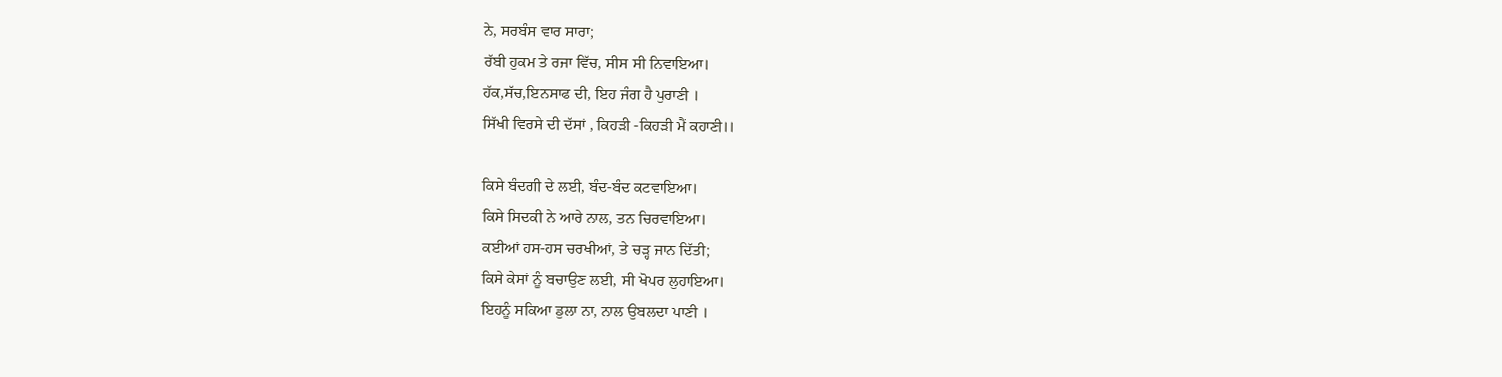ਨੇ, ਸਰਬੰਸ ਵਾਰ ਸਾਰਾ;
ਰੱਬੀ ਹੁਕਮ ਤੇ ਰਜਾ ਵਿੱਚ, ਸੀਸ ਸੀ ਨਿਵਾਇਆ।
ਹੱਕ,ਸੱਚ,ਇਨਸਾਫ ਦੀ, ਇਹ ਜੰਗ ਹੈ ਪੁਰਾਣੀ ।
ਸਿੱਖੀ ਵਿਰਸੇ ਦੀ ਦੱਸਾਂ , ਕਿਹੜੀ -ਕਿਹੜੀ ਮੈਂ ਕਹਾਣੀ।।

ਕਿਸੇ ਬੰਦਗੀ ਦੇ ਲਈ, ਬੰਦ-ਬੰਦ ਕਟਵਾਇਆ।
ਕਿਸੇ ਸਿਦਕੀ ਨੇ ਆਰੇ ਨਾਲ, ਤਨ ਚਿਰਵਾਇਆ।
ਕਈਆਂ ਹਸ-ਹਸ ਚਰਖੀਆਂ, ਤੇ ਚੜ੍ਹ ਜਾਨ ਦਿੱਤੀ;
ਕਿਸੇ ਕੇਸਾਂ ਨੂੰ ਬਚਾਉਣ ਲਈ, ਸੀ ਖੋਪਰ ਲੁਹਾਇਆ।
ਇਹਨੂੰ ਸਕਿਆ ਡੁਲਾ ਨਾ, ਨਾਲ ਉਬਲਦਾ ਪਾਣੀ ।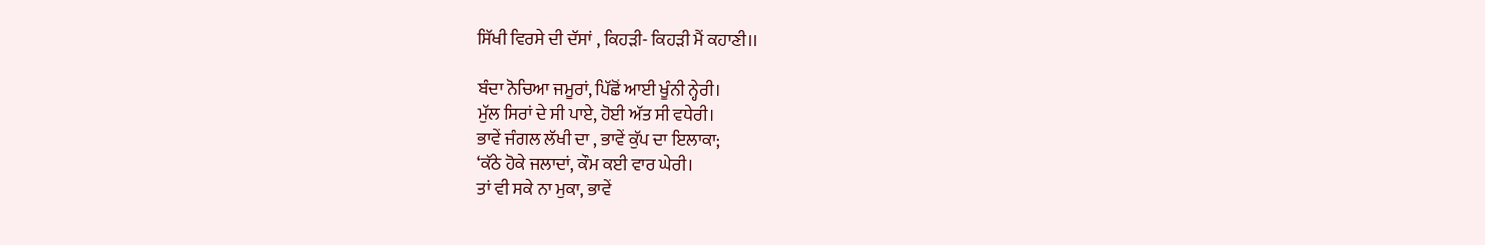ਸਿੱਖੀ ਵਿਰਸੇ ਦੀ ਦੱਸਾਂ , ਕਿਹੜੀ- ਕਿਹੜੀ ਮੈਂ ਕਹਾਣੀ।।

ਬੰਦਾ ਨੋਚਿਆ ਜਮੂਰਾਂ, ਪਿੱਛੋਂ ਆਈ ਖੂੰਨੀ ਨ੍ਹੇਰੀ।
ਮੁੱਲ ਸਿਰਾਂ ਦੇ ਸੀ ਪਾਏ, ਹੋਈ ਅੱਤ ਸੀ ਵਧੇਰੀ।
ਭਾਵੇਂ ਜੰਗਲ ਲੱਖੀ ਦਾ , ਭਾਵੇਂ ਕੁੱਪ ਦਾ ਇਲਾਕਾ;
‘ਕੱਠੇ ਹੋਕੇ ਜਲਾਦਾਂ, ਕੌਮ ਕਈ ਵਾਰ ਘੇਰੀ।
ਤਾਂ ਵੀ ਸਕੇ ਨਾ ਮੁਕਾ, ਭਾਵੇਂ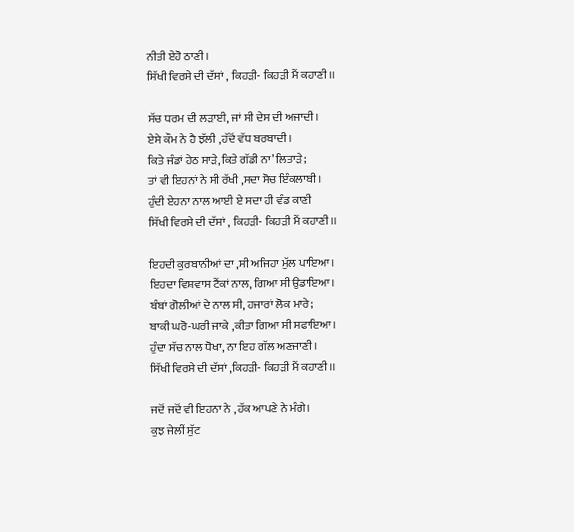ਨੀਤੀ ਏਹੋ ਠਾਣੀ।
ਸਿੱਖੀ ਵਿਰਸੇ ਦੀ ਦੱਸਾਂ , ਕਿਹੜੀ- ਕਿਹੜੀ ਮੈਂ ਕਹਾਣੀ।।

ਸੱਚ ਧਰਮ ਦੀ ਲੜਾਈ, ਜਾਂ ਸੀ ਦੇਸ ਦੀ ਅਜਾਦੀ।
ਏਸੇ ਕੌਮ ਨੇ ਹੈ ਝੱਲੀ ,ਹੱਦੋਂ ਵੱਧ ਬਰਬਾਦੀ।
ਕਿਤੇ ਜੰਡਾਂ ਹੇਠ ਸਾੜੇ,ਕਿਤੇ ਗੱਡੀ ਨਾ’ ਲਿਤਾੜੇ;
ਤਾਂ ਵੀ ਇਹਨਾਂ ਨੇ ਸੀ ਰੱਖੀ ,ਸਦਾ ਸੋਚ ਇੰਕਲਾਬੀ।
ਹੁੰਦੀ ਏਹਨਾ ਨਾਲ ਆਈ ਏ ਸਦਾ ਹੀ ਵੰਡ ਕਾਣੀ
ਸਿੱਖੀ ਵਿਰਸੇ ਦੀ ਦੱਸਾਂ , ਕਿਹੜੀ- ਕਿਹੜੀ ਮੈਂ ਕਹਾਣੀ।।

ਇਹਦੀ ਕੁਰਬਾਨੀਆਂ ਦਾ ,ਸੀ ਅਜਿਹਾ ਮੁੱਲ ਪਾਇਆ।
ਇਹਦਾ ਵਿਸ਼ਵਾਸ ਟੈਂਕਾਂ ਨਾਲ, ਗਿਆ ਸੀ ਉਡਾਇਆ।
ਬੰਬਾਂ ਗੋਲੀਆਂ ਦੇ ਨਾਲ ਸੀ, ਹਜਾਰਾਂ ਲੋਕ ਮਾਰੇ;
ਬਾਕੀ ਘਰੋ-ਘਰੀ ਜਾਕੇ ,ਕੀਤਾ ਗਿਆ ਸੀ ਸਫਾਇਆ।
ਹੁੰਦਾ ਸੱਚ ਨਾਲ ਧੋਖਾ, ਨਾ ਇਹ ਗੱਲ ਅਣਜਾਣੀ।
ਸਿੱਖੀ ਵਿਰਸੇ ਦੀ ਦੱਸਾਂ ,ਕਿਹੜੀ- ਕਿਹੜੀ ਮੈਂ ਕਹਾਣੀ।।

ਜਦੋਂ ਜਦੋਂ ਵੀ ਇਹਨਾ ਨੇ ,ਹੱਕ ਆਪਣੇ ਨੇ ਮੰਗੇ।
ਕੁਝ ਜੇਲੀਂ ਸੁੱਟ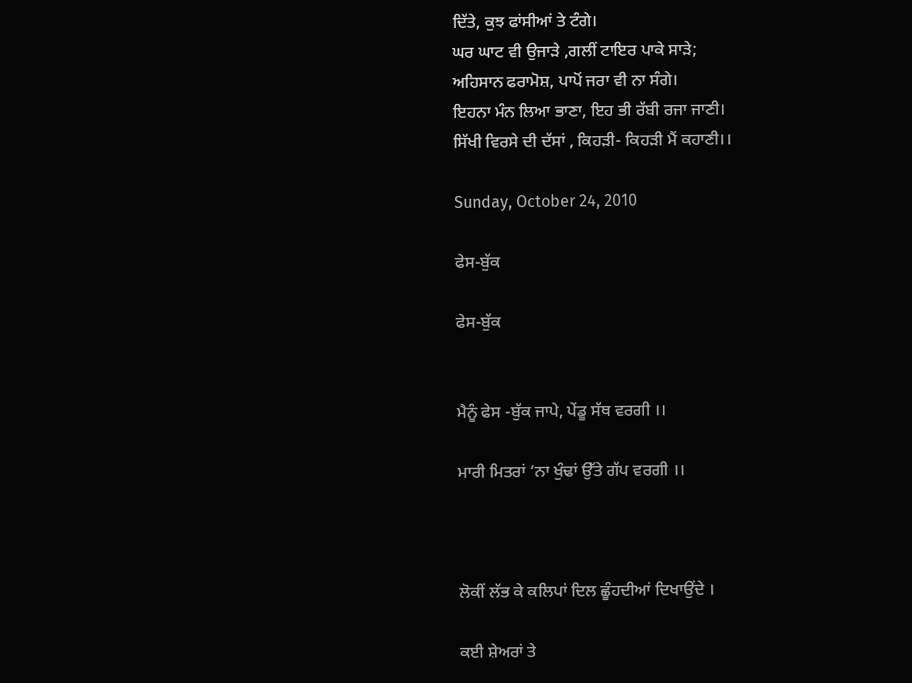ਦਿੱਤੇ, ਕੁਝ ਫਾਂਸੀਆਂ ਤੇ ਟੰਗੇ।
ਘਰ ਘਾਟ ਵੀ ਉਜਾੜੇ ,ਗਲੀਂ ਟਾਇਰ ਪਾਕੇ ਸਾੜੇ;
ਅਹਿਸਾਨ ਫਰਾਮੋਸ਼, ਪਾਪੋਂ ਜਰਾ ਵੀ ਨਾ ਸੰਗੇ।
ਇਹਨਾ ਮੰਨ ਲਿਆ ਭਾਣਾ, ਇਹ ਭੀ ਰੱਬੀ ਰਜਾ ਜਾਣੀ।
ਸਿੱਖੀ ਵਿਰਸੇ ਦੀ ਦੱਸਾਂ , ਕਿਹੜੀ- ਕਿਹੜੀ ਮੈਂ ਕਹਾਣੀ।।

Sunday, October 24, 2010

ਫੇਸ-ਬੁੱਕ

ਫੇਸ-ਬੁੱਕ


ਮੈਨੂੰ ਫੇਸ -ਬੁੱਕ ਜਾਪੇ, ਪੇਂਡੂ ਸੱਥ ਵਰਗੀ ।।

ਮਾਰੀ ਮਿਤਰਾਂ ‘ਨਾ ਖੁੰਢਾਂ ਉੱਤੇ ਗੱਪ ਵਰਗੀ ।।



ਲੋਕੀਂ ਲੱਭ ਕੇ ਕਲਿਪਾਂ ਦਿਲ ਛੂੰਹਦੀਆਂ ਦਿਖਾਉਂਦੇ ।

ਕਈ ਸ਼ੇਅਰਾਂ ਤੇ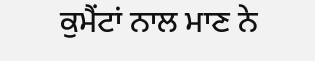ਕੁਮੈਂਟਾਂ ਨਾਲ ਮਾਣ ਨੇ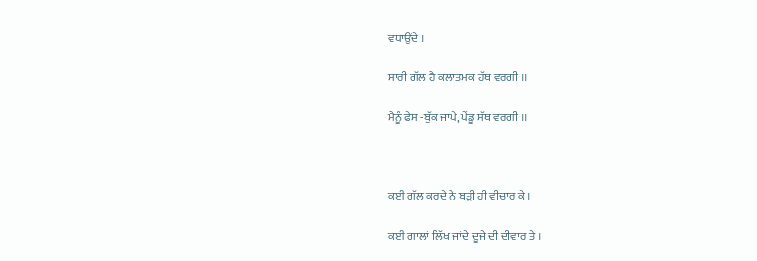ਵਧਾਉਂਦੇ ।

ਸਾਰੀ ਗੱਲ ਹੈ ਕਲਾਤਮਕ ਹੱਥ ਵਰਗੀ ।।

ਮੈਨੂੰ ਫੇਸ -ਬੁੱਕ ਜਾਪੇ, ਪੇਂਡੂ ਸੱਥ ਵਰਗੀ ।।



ਕਈ ਗੱਲ ਕਰਦੇ ਨੇ ਬੜੀ ਹੀ ਵੀਚਾਰ ਕੇ ।

ਕਈ ਗਾਲਾਂ ਲਿੱਖ ਜਾਂਦੇ ਦੂਜੇ ਦੀ ਦੀਵਾਰ ਤੇ ।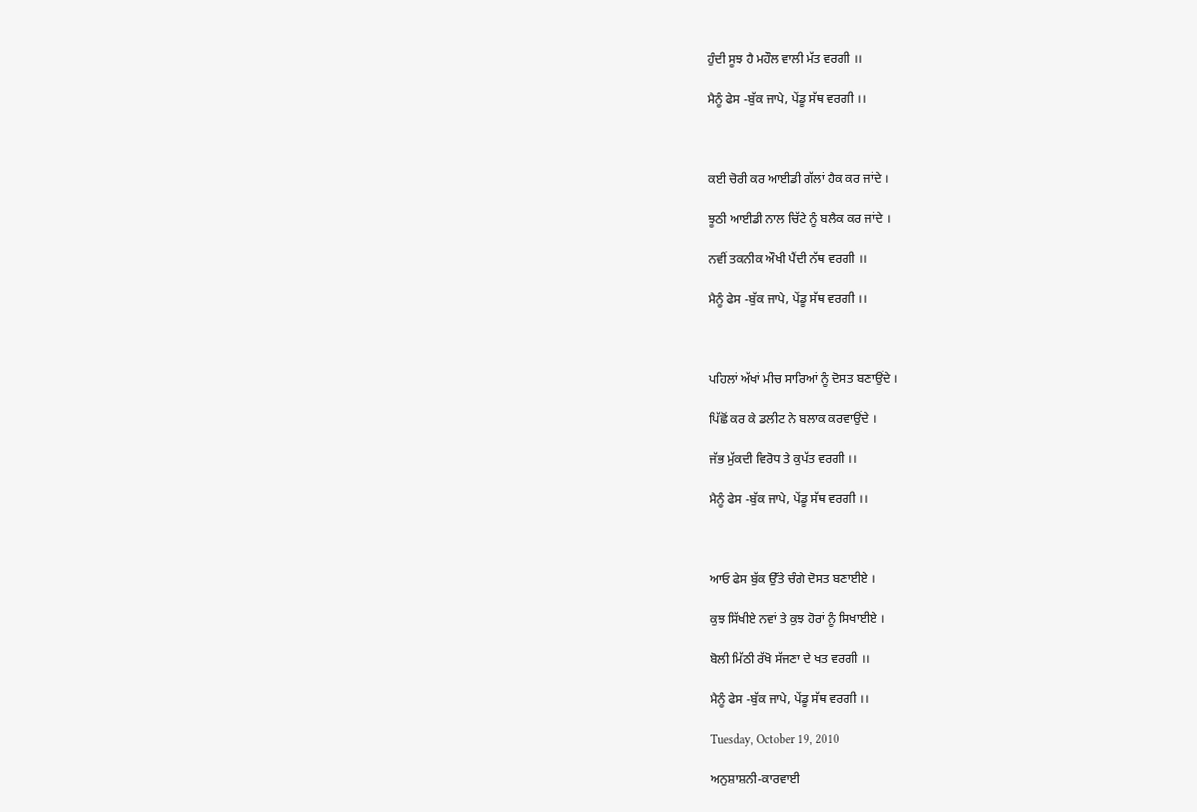ਹੁੰਦੀ ਸੂਝ ਹੈ ਮਹੌਲ ਵਾਲੀ ਮੱਤ ਵਰਗੀ ।।

ਮੈਨੂੰ ਫੇਸ -ਬੁੱਕ ਜਾਪੇ, ਪੇਂਡੂ ਸੱਥ ਵਰਗੀ ।।



ਕਈ ਚੋਰੀ ਕਰ ਆਈਡੀ ਗੱਲਾਂ ਹੈਕ ਕਰ ਜਾਂਦੇ ।

ਝੂਠੀ ਆਈਡੀ ਨਾਲ ਚਿੱਟੇ ਨੂੰ ਬਲੈਕ ਕਰ ਜਾਂਦੇ ।

ਨਵੀਂ ਤਕਨੀਕ ਔਖੀ ਪੈਂਦੀ ਨੱਥ ਵਰਗੀ ।।

ਮੈਨੂੰ ਫੇਸ -ਬੁੱਕ ਜਾਪੇ, ਪੇਂਡੂ ਸੱਥ ਵਰਗੀ ।।



ਪਹਿਲਾਂ ਅੱਖਾਂ ਮੀਚ ਸਾਰਿਆਂ ਨੂੰ ਦੋਸਤ ਬਣਾਉਂਦੇ ।

ਪਿੱਛੋਂ ਕਰ ਕੇ ਡਲੀਟ ਨੇ ਬਲਾਕ ਕਰਵਾਉਂਦੇ ।

ਜੱਭ ਮੁੱਕਦੀ ਵਿਰੋਧ ਤੇ ਕੁਪੱਤ ਵਰਗੀ ।।

ਮੈਨੂੰ ਫੇਸ -ਬੁੱਕ ਜਾਪੇ, ਪੇਂਡੂ ਸੱਥ ਵਰਗੀ ।।



ਆਓ ਫੇਸ ਬੁੱਕ ਉੱਤੇ ਚੰਗੇ ਦੋਸਤ ਬਣਾਈਏ ।

ਕੁਝ ਸਿੱਖੀਏ ਨਵਾਂ ਤੇ ਕੁਝ ਹੋਰਾਂ ਨੂੰ ਸਿਖਾਈਏ ।

ਬੋਲੀ ਮਿੱਠੀ ਰੱਖੋ ਸੱਜਣਾ ਦੇ ਖਤ ਵਰਗੀ ।।

ਮੈਨੂੰ ਫੇਸ -ਬੁੱਕ ਜਾਪੇ, ਪੇਂਡੂ ਸੱਥ ਵਰਗੀ ।।

Tuesday, October 19, 2010

ਅਨੁਸ਼ਾਸ਼ਨੀ-ਕਾਰਵਾਈ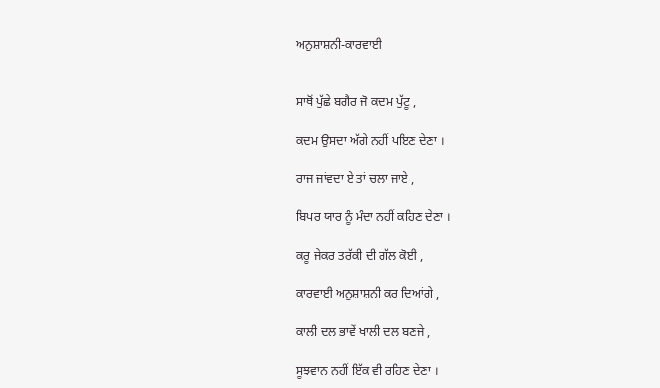ਅਨੁਸ਼ਾਸ਼ਨੀ-ਕਾਰਵਾਈ


ਸਾਥੋਂ ਪੁੱਛੇ ਬਗੈਰ ਜੋ ਕਦਮ ਪੁੱਟੂ ,

ਕਦਮ ਉਸਦਾ ਅੱਗੇ ਨਹੀਂ ਪਇਣ ਦੇਣਾ ।

ਰਾਜ ਜਾਂਵਦਾ ਏ ਤਾਂ ਚਲਾ ਜਾਏ ,

ਬਿਪਰ ਯਾਰ ਨੂੰ ਮੰਦਾ ਨਹੀਂ ਕਹਿਣ ਦੇਣਾ ।

ਕਰੂ ਜੇਕਰ ਤਰੱਕੀ ਦੀ ਗੱਲ ਕੋਈ ,

ਕਾਰਵਾਈ ਅਨੁਸ਼ਾਸ਼ਨੀ ਕਰ ਦਿਆਂਗੇ ,

ਕਾਲੀ ਦਲ ਭਾਵੇਂ ਖਾਲੀ ਦਲ ਬਣਜੇ ,

ਸੂਝਵਾਨ ਨਹੀਂ ਇੱਕ ਵੀ ਰਹਿਣ ਦੇਣਾ ।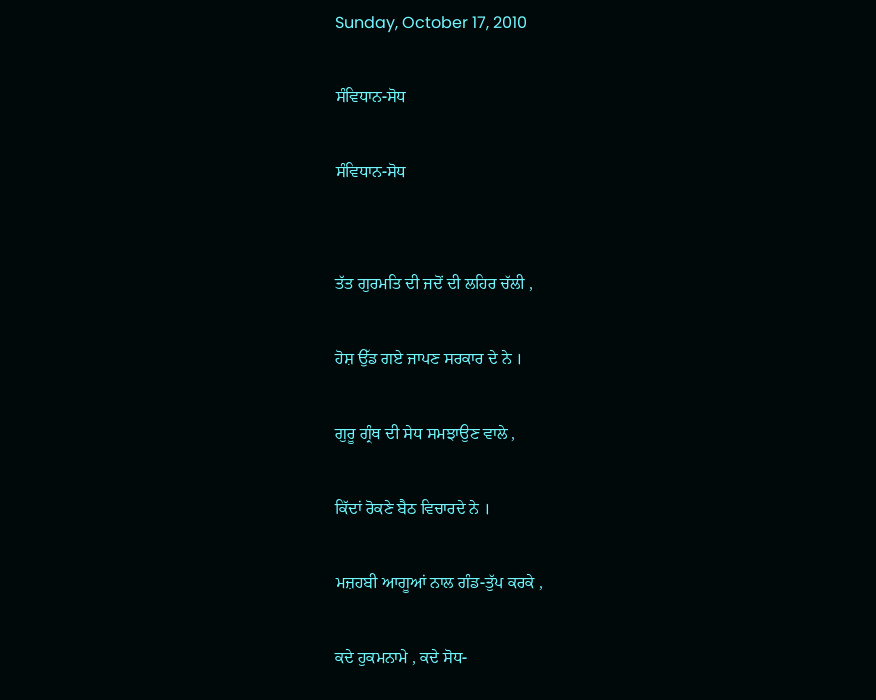Sunday, October 17, 2010

ਸੰਵਿਧਾਨ-ਸੋਧ

ਸੰਵਿਧਾਨ-ਸੋਧ


ਤੱਤ ਗੁਰਮਤਿ ਦੀ ਜਦੋਂ ਦੀ ਲਹਿਰ ਚੱਲੀ ,

ਹੋਸ਼ ਉੱਡ ਗਏ ਜਾਪਣ ਸਰਕਾਰ ਦੇ ਨੇ ।

ਗੁਰੂ ਗ੍ਰੰਥ ਦੀ ਸੇਧ ਸਮਝਾਉਣ ਵਾਲੇ ,

ਕਿੱਦਾਂ ਰੋਕਣੇ ਬੈਠ ਵਿਚਾਰਦੇ ਨੇ ।

ਮਜ਼ਹਬੀ ਆਗੂਆਂ ਨਾਲ ਗੰਡ-ਤੁੱਪ ਕਰਕੇ ,

ਕਦੇ ਹੁਕਮਨਾਮੇ , ਕਦੇ ਸੋਧ-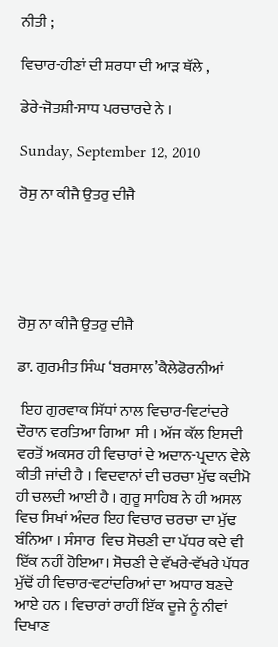ਨੀਤੀ ;

ਵਿਚਾਰ-ਹੀਣਾਂ ਦੀ ਸ਼ਰਧਾ ਦੀ ਆੜ ਥੱਲੇ ,

ਡੇਰੇ-ਜੋਤਸ਼ੀ-ਸਾਧ ਪਰਚਾਰਦੇ ਨੇ ।

Sunday, September 12, 2010

ਰੋਸੁ ਨਾ ਕੀਜੈ ਉਤਰੁ ਦੀਜੈ





ਰੋਸੁ ਨਾ ਕੀਜੈ ਉਤਰੁ ਦੀਜੈ

ਡਾ. ਗੁਰਮੀਤ ਸਿੰਘ ‘ਬਰਸਾਲ’ਕੈਲੇਫੋਰਨੀਆਂ

 ਇਹ ਗੁਰਵਾਕ ਸਿੱਧਾਂ ਨਾਲ ਵਿਚਾਰ-ਵਿਟਾਂਦਰੇ ਦੌਰਾਨ ਵਰਤਿਆ ਗਿਆ  ਸੀ । ਅੱਜ ਕੱਲ ਇਸਦੀ ਵਰਤੋਂ ਅਕਸਰ ਹੀ ਵਿਚਾਰਾਂ ਦੇ ਅਦਾਨ-ਪ੍ਰਦਾਨ ਵੇਲੇ ਕੀਤੀ ਜਾਂਦੀ ਹੈ । ਵਿਦਵਾਨਾਂ ਦੀ ਚਰਚਾ ਮੁੱਢ ਕਦੀਮੋ ਹੀ ਚਲਦੀ ਆਈ ਹੈ । ਗੁਰੂ ਸਾਹਿਬ ਨੇ ਹੀ ਅਸਲ ਵਿਚ ਸਿਖਾਂ ਅੰਦਰ ਇਹ ਵਿਚਾਰ ਚਰਚਾ ਦਾ ਮੁੱਢ ਬੰਨਿਆ । ਸੰਸਾਰ  ਵਿਚ ਸੋਚਣੀ ਦਾ ਪੱਧਰ ਕਦੇ ਵੀ ਇੱਕ ਨਹੀਂ ਹੋਇਆ। ਸੋਚਣੀ ਦੇ ਵੱਖਰੇ-ਵੱਖਰੇ ਪੱਧਰ ਮੁੱਢੋਂ ਹੀ ਵਿਚਾਰ-ਵਟਾਂਦਰਿਆਂ ਦਾ ਅਧਾਰ ਬਣਦੇ ਆਏ ਹਨ । ਵਿਚਾਰਾਂ ਰਾਹੀਂ ਇੱਕ ਦੂਜੇ ਨੂੰ ਨੀਵਾਂ ਦਿਖਾਣ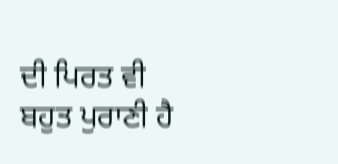ਦੀ ਪਿਰਤ ਵੀ ਬਹੁਤ ਪੁਰਾਣੀ ਹੈ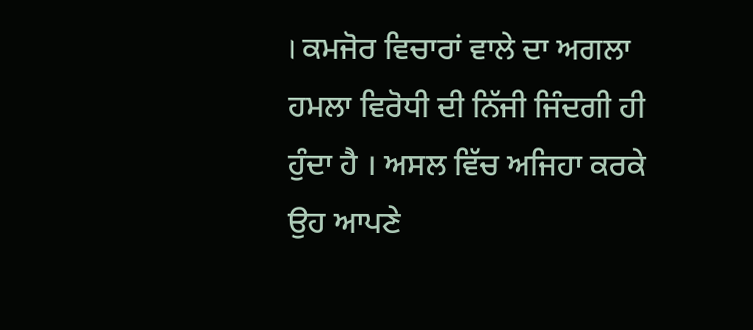। ਕਮਜੋਰ ਵਿਚਾਰਾਂ ਵਾਲੇ ਦਾ ਅਗਲਾ ਹਮਲਾ ਵਿਰੋਧੀ ਦੀ ਨਿੱਜੀ ਜਿੰਦਗੀ ਹੀ ਹੁੰਦਾ ਹੈ । ਅਸਲ ਵਿੱਚ ਅਜਿਹਾ ਕਰਕੇ ਉਹ ਆਪਣੇ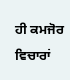ਹੀ ਕਮਜੋਰ ਵਿਚਾਰਾਂ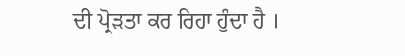ਦੀ ਪ੍ਰੋੜਤਾ ਕਰ ਰਿਹਾ ਹੁੰਦਾ ਹੈ ।